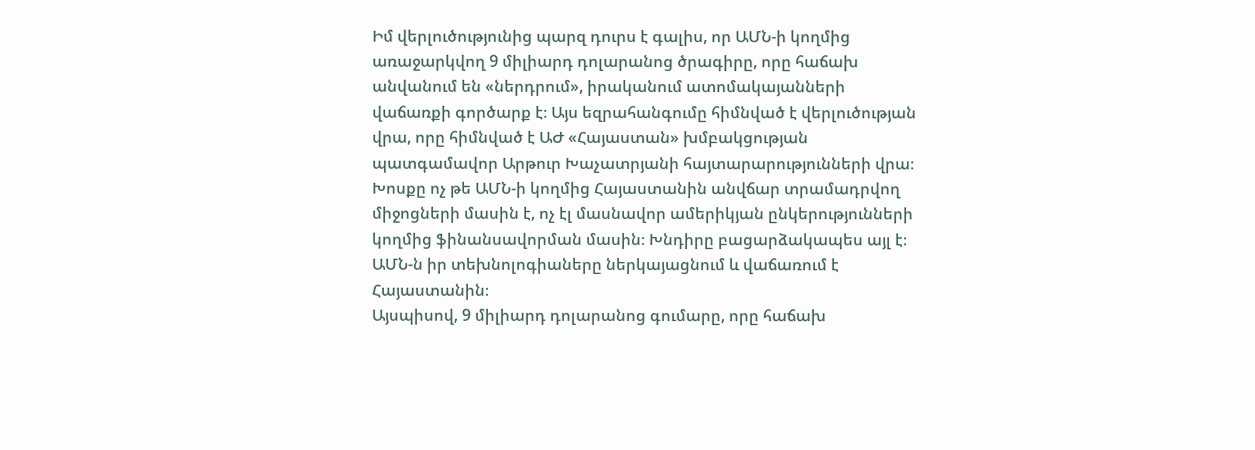Իմ վերլուծությունից պարզ դուրս է գալիս, որ ԱՄՆ-ի կողմից առաջարկվող 9 միլիարդ դոլարանոց ծրագիրը, որը հաճախ անվանում են «ներդրում», իրականում ատոմակայանների վաճառքի գործարք է։ Այս եզրահանգումը հիմնված է վերլուծության վրա, որը հիմնված է ԱԺ «Հայաստան» խմբակցության պատգամավոր Արթուր Խաչատրյանի հայտարարությունների վրա։
Խոսքը ոչ թե ԱՄՆ-ի կողմից Հայաստանին անվճար տրամադրվող միջոցների մասին է, ոչ էլ մասնավոր ամերիկյան ընկերությունների կողմից ֆինանսավորման մասին։ Խնդիրը բացարձակապես այլ է։ ԱՄՆ-ն իր տեխնոլոգիաները ներկայացնում և վաճառում է Հայաստանին։
Այսպիսով, 9 միլիարդ դոլարանոց գումարը, որը հաճախ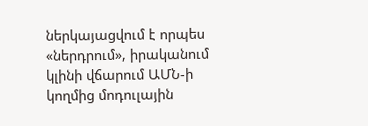ներկայացվում է որպես «ներդրում», իրականում կլինի վճարում ԱՄՆ-ի կողմից մոդուլային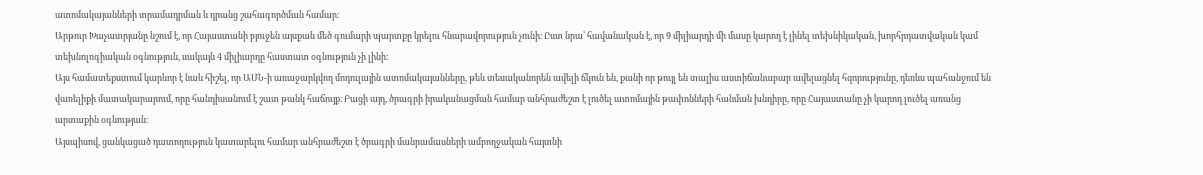ատոմակայանների տրամադրման և դրանց շահագործման համար։
Արթուր Խաչատրյանը նշում է, որ Հայաստանի բյուջեն այսքան մեծ գումարի պարտքը կրելու հնարավորություն չունի։ Ըստ նրա՝ հավանական է, որ 9 միլիարդի մի մասը կարող է լինել տեխնիկական, խորհրդատվական կամ տեխնոլոգիական օգնություն, սակայն 4 միլիարդը հաստատ օգնություն չի լինի։
Այս համատեքստում կարևոր է նաև հիշել, որ ԱՄՆ-ի առաջարկվող մոդուլային ատոմակայանները, թեև տեսականորեն ավելի ճկուն են, քանի որ թույլ են տալիս աստիճանաբար ավելացնել հզորությունը, դեռևս պահանջում են վառելիքի մատակարարում, որը հանդիսանում է շատ թանկ հաճույք։ Բացի այդ, ծրագրի իրականացման համար անհրաժեշտ է լուծել ատոմային թափոնների հանման խնդիրը, որը Հայաստանը չի կարող լուծել առանց արտաքին օգնության։
Այսպիսով, ցանկացած դատողություն կատարելու համար անհրաժեշտ է ծրագրի մանրամասների ամբողջական հայտնի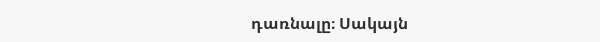դառնալը։ Սակայն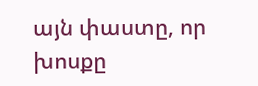այն փաստը, որ խոսքը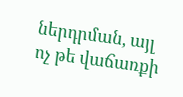ներդրման, այլ ոչ թե վաճառքի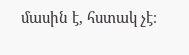մասին է, հստակ չէ։